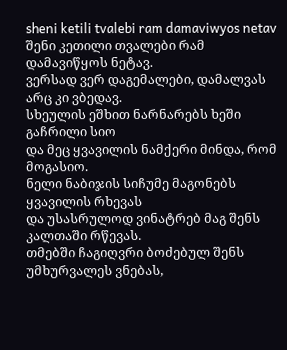sheni ketili tvalebi ram damaviwyos netav
შენი კეთილი თვალები რამ დამავიწყოს ნეტავ.
ვერსად ვერ დაგემალები, დამალვას არც კი ვბედავ.
სხეულის ეშხით ნარნარებს ხეში გაჩრილი სიო
და მეც ყვავილის ნამქერი მინდა, რომ მოგასიო.
ნელი ნაბიჯის სიჩუმე მაგონებს ყვავილის რხევას
და უსასრულოდ ვინატრებ მაგ შენს კალთაში რწევას.
თმებში ჩაგიღვრი ბოძებულ შენს უმხურვალეს ვნებას,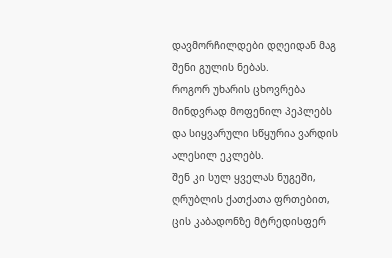დავმორჩილდები დღეიდან მაგ შენი გულის ნებას.
როგორ უხარის ცხოვრება მინდვრად მოფენილ პეპლებს
და სიყვარული სწყურია ვარდის ალესილ ეკლებს.
შენ კი სულ ყველას ნუგეში, ღრუბლის ქათქათა ფრთებით,
ცის კაბადონზე მტრედისფერ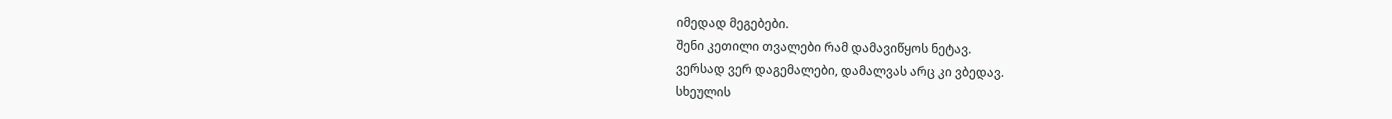იმედად მეგებები.
შენი კეთილი თვალები რამ დამავიწყოს ნეტავ.
ვერსად ვერ დაგემალები, დამალვას არც კი ვბედავ.
სხეულის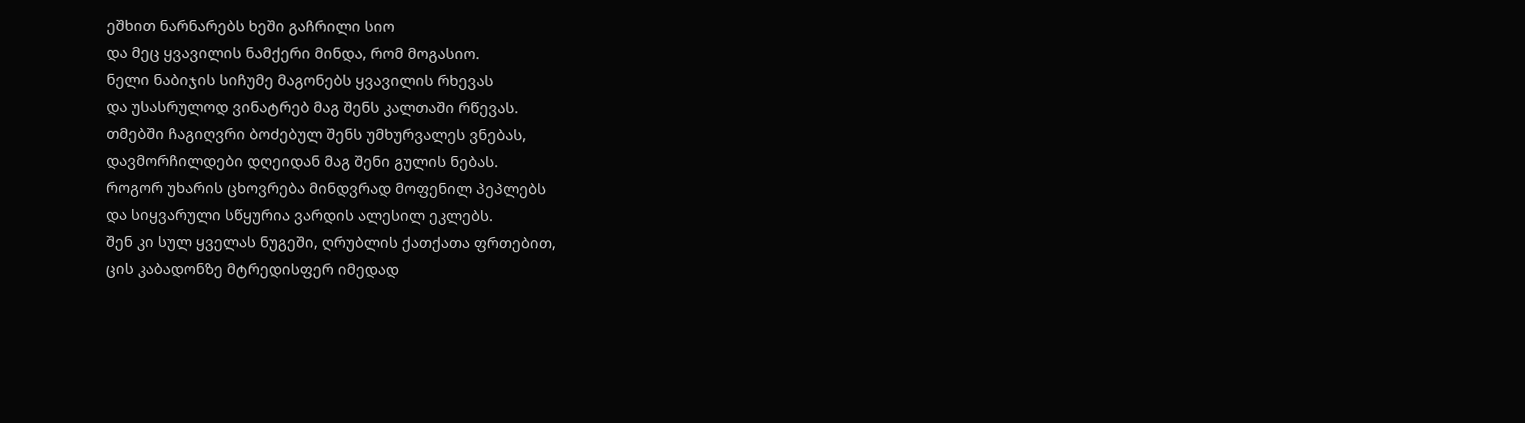ეშხით ნარნარებს ხეში გაჩრილი სიო
და მეც ყვავილის ნამქერი მინდა, რომ მოგასიო.
ნელი ნაბიჯის სიჩუმე მაგონებს ყვავილის რხევას
და უსასრულოდ ვინატრებ მაგ შენს კალთაში რწევას.
თმებში ჩაგიღვრი ბოძებულ შენს უმხურვალეს ვნებას,
დავმორჩილდები დღეიდან მაგ შენი გულის ნებას.
როგორ უხარის ცხოვრება მინდვრად მოფენილ პეპლებს
და სიყვარული სწყურია ვარდის ალესილ ეკლებს.
შენ კი სულ ყველას ნუგეში, ღრუბლის ქათქათა ფრთებით,
ცის კაბადონზე მტრედისფერ იმედად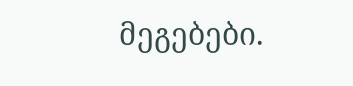მეგებები.